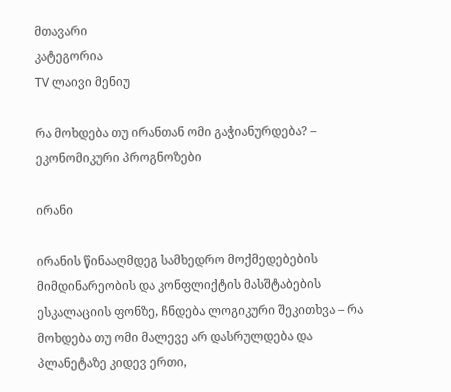მთავარი
კატეგორია
TV ლაივი მენიუ

რა მოხდება თუ ირანთან ომი გაჭიანურდება? – ეკონომიკური პროგნოზები

ირანი

ირანის წინააღმდეგ სამხედრო მოქმედებების მიმდინარეობის და კონფლიქტის მასშტაბების ესკალაციის ფონზე, ჩნდება ლოგიკური შეკითხვა – რა მოხდება თუ ომი მალევე არ დასრულდება და პლანეტაზე კიდევ ერთი,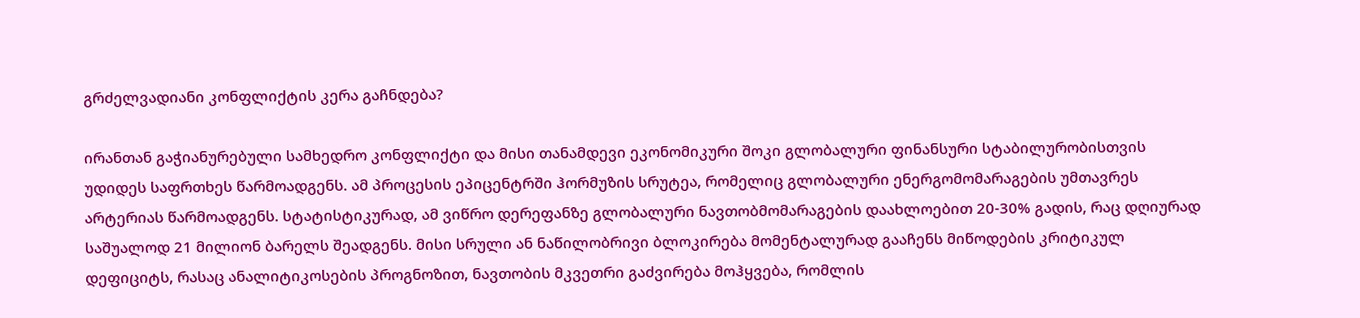გრძელვადიანი კონფლიქტის კერა გაჩნდება?

ირანთან გაჭიანურებული სამხედრო კონფლიქტი და მისი თანამდევი ეკონომიკური შოკი გლობალური ფინანსური სტაბილურობისთვის უდიდეს საფრთხეს წარმოადგენს. ამ პროცესის ეპიცენტრში ჰორმუზის სრუტეა, რომელიც გლობალური ენერგომომარაგების უმთავრეს არტერიას წარმოადგენს. სტატისტიკურად, ამ ვიწრო დერეფანზე გლობალური ნავთობმომარაგების დაახლოებით 20-30% გადის, რაც დღიურად საშუალოდ 21 მილიონ ბარელს შეადგენს. მისი სრული ან ნაწილობრივი ბლოკირება მომენტალურად გააჩენს მიწოდების კრიტიკულ დეფიციტს, რასაც ანალიტიკოსების პროგნოზით, ნავთობის მკვეთრი გაძვირება მოჰყვება, რომლის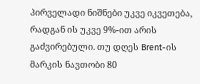პირველადი ნიშნები უკვე იკვეთება, რადგან ის უკვე 9%-ით არის გაძვირებული. თუ დღეს Brent-ის მარკის ნავთობი 80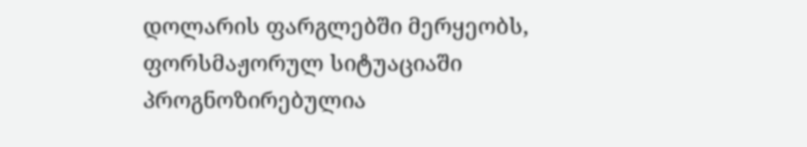დოლარის ფარგლებში მერყეობს, ფორსმაჟორულ სიტუაციაში პროგნოზირებულია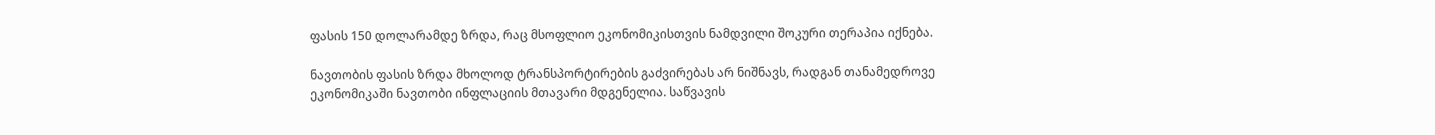ფასის 150 დოლარამდე ზრდა, რაც მსოფლიო ეკონომიკისთვის ნამდვილი შოკური თერაპია იქნება.

ნავთობის ფასის ზრდა მხოლოდ ტრანსპორტირების გაძვირებას არ ნიშნავს, რადგან თანამედროვე ეკონომიკაში ნავთობი ინფლაციის მთავარი მდგენელია. საწვავის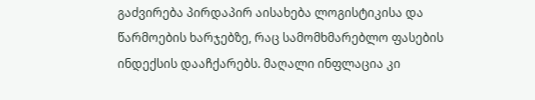გაძვირება პირდაპირ აისახება ლოგისტიკისა და წარმოების ხარჯებზე, რაც სამომხმარებლო ფასების ინდექსის დააჩქარებს. მაღალი ინფლაცია კი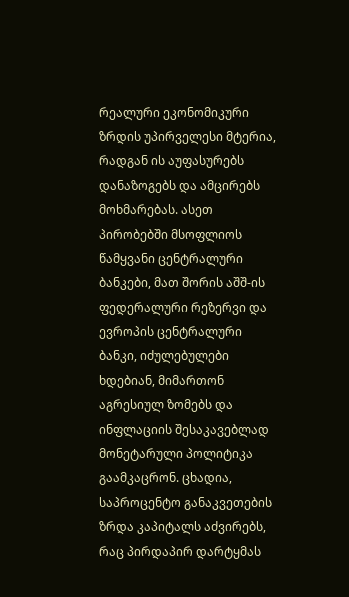რეალური ეკონომიკური ზრდის უპირველესი მტერია, რადგან ის აუფასურებს დანაზოგებს და ამცირებს მოხმარებას. ასეთ პირობებში მსოფლიოს წამყვანი ცენტრალური ბანკები, მათ შორის აშშ-ის ფედერალური რეზერვი და ევროპის ცენტრალური ბანკი, იძულებულები ხდებიან, მიმართონ აგრესიულ ზომებს და ინფლაციის შესაკავებლად მონეტარული პოლიტიკა გაამკაცრონ. ცხადია, საპროცენტო განაკვეთების ზრდა კაპიტალს აძვირებს, რაც პირდაპირ დარტყმას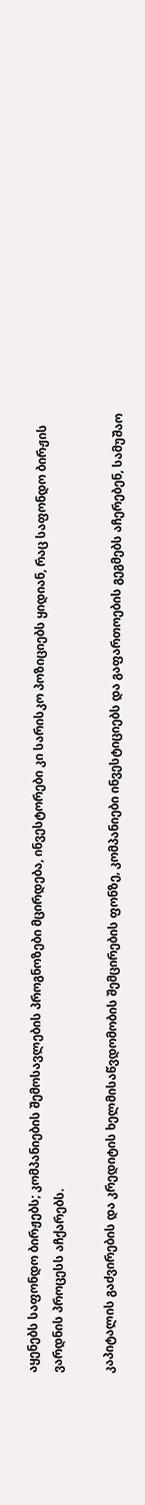აყენებს საფონდო ბირჟებს; კომპანიების შემოსავლების პროგნოზები მცირდება, ინვესტორები კი სარისკო პოზიციებს ყიდიან, რაც საფონდო ბირჟის ვარდნის პროცესს აჩქარებს.

კაპიტალის გაძვირების და კრედიტის ხელმისაწვდომობის შემცირების ფონზე, კომპანიები ინვესტიციებს და გაფართოების გეგმებს აჩერებენ, სამუშაო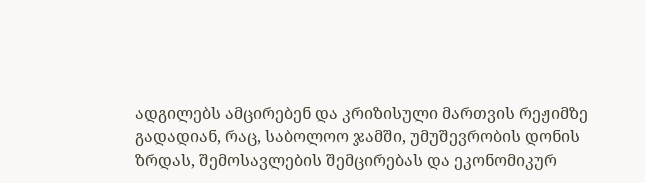ადგილებს ამცირებენ და კრიზისული მართვის რეჟიმზე გადადიან, რაც, საბოლოო ჯამში, უმუშევრობის დონის ზრდას, შემოსავლების შემცირებას და ეკონომიკურ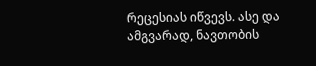რეცესიას იწვევს. ასე და ამგვარად, ნავთობის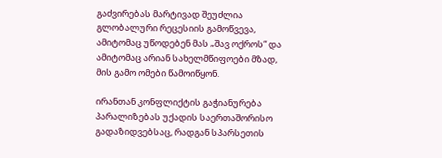გაძვირებას მარტივად შეუძლია გლობალური რეცესიის გამოწვევა, ამიტომაც უწოდებენ მას „შავ ოქროს“ და ამიტომაც არიან სახელმწიფოები მზად, მის გამო ომები წამოიწყონ.

ირანთან კონფლიქტის გაჭიანურება პარალიზებას უქადის საერთაშორისო გადაზიდვებსაც, რადგან სპარსეთის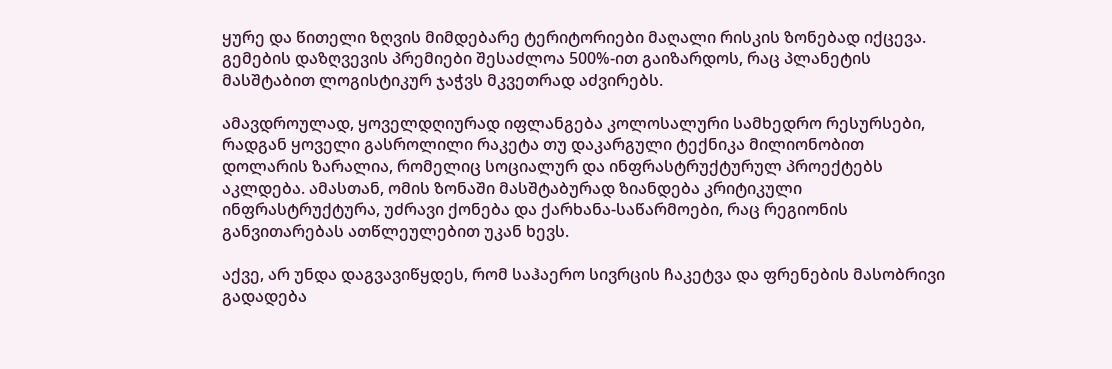ყურე და წითელი ზღვის მიმდებარე ტერიტორიები მაღალი რისკის ზონებად იქცევა. გემების დაზღვევის პრემიები შესაძლოა 500%-ით გაიზარდოს, რაც პლანეტის მასშტაბით ლოგისტიკურ ჯაჭვს მკვეთრად აძვირებს.

ამავდროულად, ყოველდღიურად იფლანგება კოლოსალური სამხედრო რესურსები, რადგან ყოველი გასროლილი რაკეტა თუ დაკარგული ტექნიკა მილიონობით დოლარის ზარალია, რომელიც სოციალურ და ინფრასტრუქტურულ პროექტებს აკლდება. ამასთან, ომის ზონაში მასშტაბურად ზიანდება კრიტიკული ინფრასტრუქტურა, უძრავი ქონება და ქარხანა-საწარმოები, რაც რეგიონის განვითარებას ათწლეულებით უკან ხევს.

აქვე, არ უნდა დაგვავიწყდეს, რომ საჰაერო სივრცის ჩაკეტვა და ფრენების მასობრივი გადადება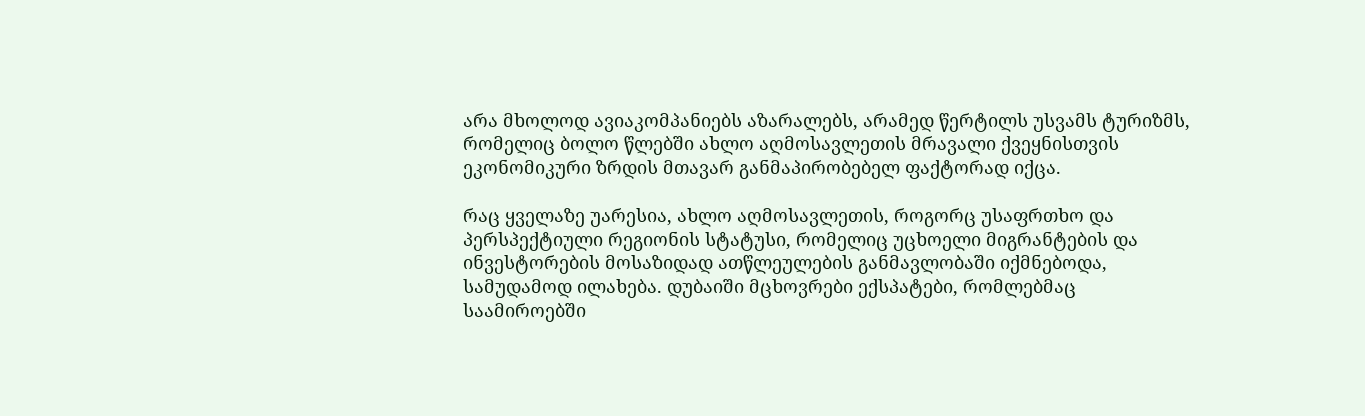არა მხოლოდ ავიაკომპანიებს აზარალებს, არამედ წერტილს უსვამს ტურიზმს, რომელიც ბოლო წლებში ახლო აღმოსავლეთის მრავალი ქვეყნისთვის ეკონომიკური ზრდის მთავარ განმაპირობებელ ფაქტორად იქცა.

რაც ყველაზე უარესია, ახლო აღმოსავლეთის, როგორც უსაფრთხო და პერსპექტიული რეგიონის სტატუსი, რომელიც უცხოელი მიგრანტების და ინვესტორების მოსაზიდად ათწლეულების განმავლობაში იქმნებოდა, სამუდამოდ ილახება. დუბაიში მცხოვრები ექსპატები, რომლებმაც საამიროებში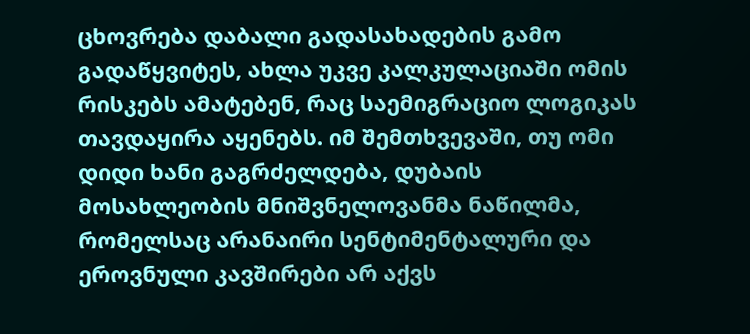ცხოვრება დაბალი გადასახადების გამო გადაწყვიტეს, ახლა უკვე კალკულაციაში ომის რისკებს ამატებენ, რაც საემიგრაციო ლოგიკას თავდაყირა აყენებს. იმ შემთხვევაში, თუ ომი დიდი ხანი გაგრძელდება, დუბაის მოსახლეობის მნიშვნელოვანმა ნაწილმა, რომელსაც არანაირი სენტიმენტალური და ეროვნული კავშირები არ აქვს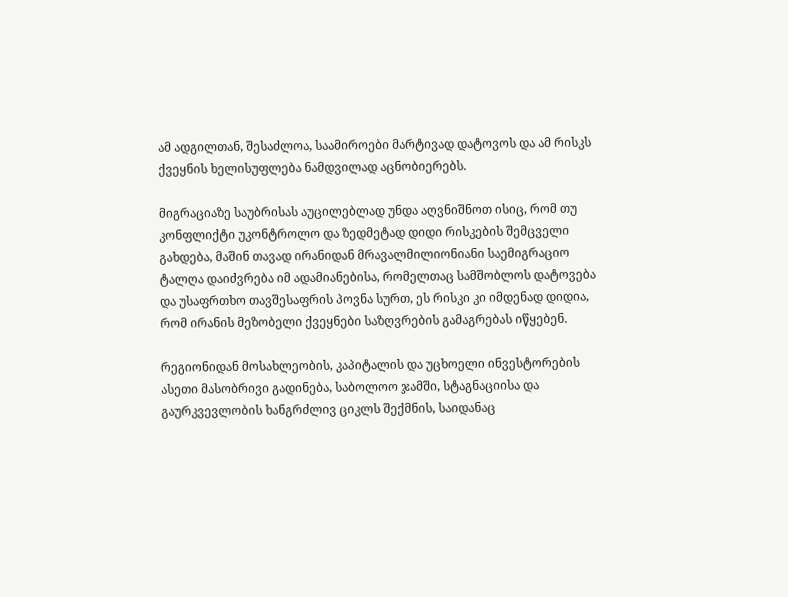ამ ადგილთან, შესაძლოა, საამიროები მარტივად დატოვოს და ამ რისკს ქვეყნის ხელისუფლება ნამდვილად აცნობიერებს.

მიგრაციაზე საუბრისას აუცილებლად უნდა აღვნიშნოთ ისიც, რომ თუ კონფლიქტი უკონტროლო და ზედმეტად დიდი რისკების შემცველი გახდება, მაშინ თავად ირანიდან მრავალმილიონიანი საემიგრაციო ტალღა დაიძვრება იმ ადამიანებისა, რომელთაც სამშობლოს დატოვება და უსაფრთხო თავშესაფრის პოვნა სურთ, ეს რისკი კი იმდენად დიდია, რომ ირანის მეზობელი ქვეყნები საზღვრების გამაგრებას იწყებენ.

რეგიონიდან მოსახლეობის, კაპიტალის და უცხოელი ინვესტორების ასეთი მასობრივი გადინება, საბოლოო ჯამში, სტაგნაციისა და გაურკვევლობის ხანგრძლივ ციკლს შექმნის, საიდანაც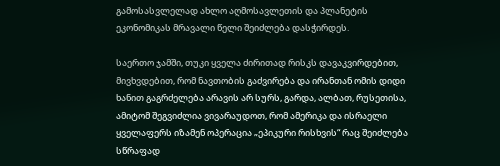გამოსასვლელად ახლო აღმოსავლეთის და პლანეტის ეკონომიკას მრავალი წელი შეიძლება დასჭირდეს.

საერთო ჯამში, თუკი ყველა ძირითად რისკს დავაკვირდებით, მივხვდებით, რომ ნავთობის გაძვირება და ირანთან ომის დიდი ხანით გაგრძელება არავის არ სურს, გარდა, ალბათ, რუსეთისა, ამიტომ შეგვიძლია ვივარაუდოთ, რომ ამერიკა და ისრაელი ყველაფერს იზამენ ოპერაცია „ეპიკური რისხვის“ რაც შეიძლება სწრაფად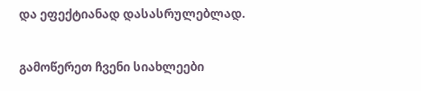და ეფექტიანად დასასრულებლად.

გამოწერეთ ჩვენი სიახლეები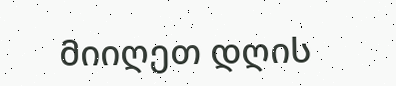მიიღეთ დღის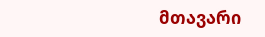მთავარი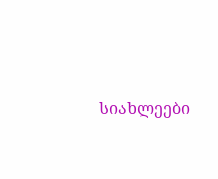სიახლეები